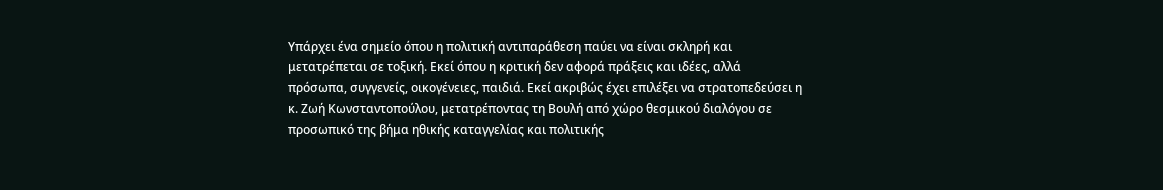Υπάρχει ένα σημείο όπου η πολιτική αντιπαράθεση παύει να είναι σκληρή και μετατρέπεται σε τοξική. Εκεί όπου η κριτική δεν αφορά πράξεις και ιδέες, αλλά πρόσωπα, συγγενείς, οικογένειες, παιδιά. Εκεί ακριβώς έχει επιλέξει να στρατοπεδεύσει η κ. Ζωή Κωνσταντοπούλου, μετατρέποντας τη Βουλή από χώρο θεσμικού διαλόγου σε προσωπικό της βήμα ηθικής καταγγελίας και πολιτικής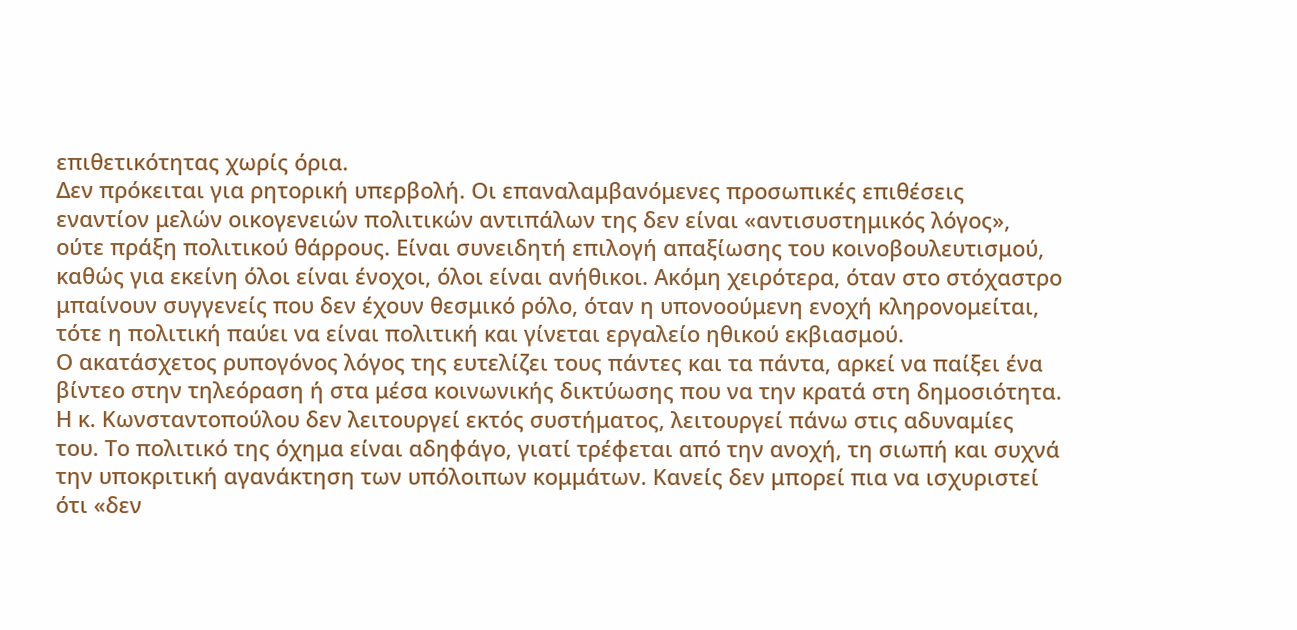επιθετικότητας χωρίς όρια.
Δεν πρόκειται για ρητορική υπερβολή. Οι επαναλαμβανόμενες προσωπικές επιθέσεις εναντίον μελών οικογενειών πολιτικών αντιπάλων της δεν είναι «αντισυστημικός λόγος», ούτε πράξη πολιτικού θάρρους. Είναι συνειδητή επιλογή απαξίωσης του κοινοβουλευτισμού, καθώς για εκείνη όλοι είναι ένοχοι, όλοι είναι ανήθικοι. Ακόμη χειρότερα, όταν στο στόχαστρο μπαίνουν συγγενείς που δεν έχουν θεσμικό ρόλο, όταν η υπονοούμενη ενοχή κληρονομείται, τότε η πολιτική παύει να είναι πολιτική και γίνεται εργαλείο ηθικού εκβιασμού.
Ο ακατάσχετος ρυπογόνος λόγος της ευτελίζει τους πάντες και τα πάντα, αρκεί να παίξει ένα βίντεο στην τηλεόραση ή στα μέσα κοινωνικής δικτύωσης που να την κρατά στη δημοσιότητα. Η κ. Κωνσταντοπούλου δεν λειτουργεί εκτός συστήματος, λειτουργεί πάνω στις αδυναμίες του. Το πολιτικό της όχημα είναι αδηφάγο, γιατί τρέφεται από την ανοχή, τη σιωπή και συχνά την υποκριτική αγανάκτηση των υπόλοιπων κομμάτων. Κανείς δεν μπορεί πια να ισχυριστεί ότι «δεν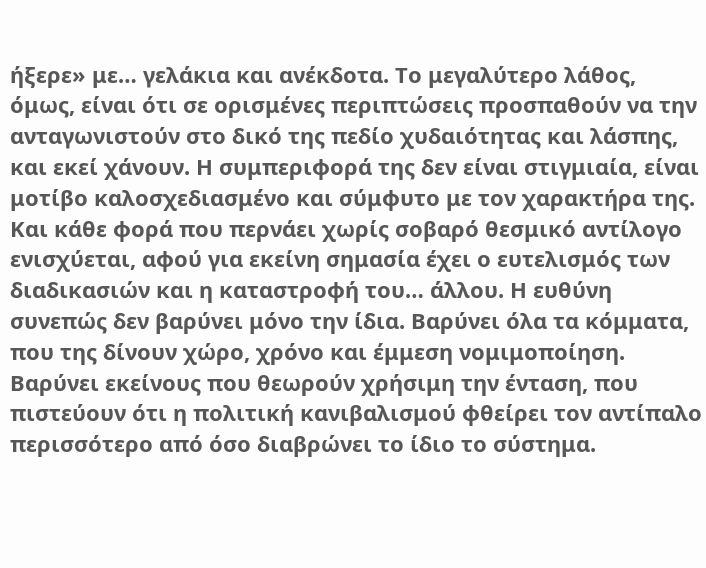ήξερε» με… γελάκια και ανέκδοτα. Το μεγαλύτερο λάθος, όμως, είναι ότι σε ορισμένες περιπτώσεις προσπαθούν να την ανταγωνιστούν στο δικό της πεδίο χυδαιότητας και λάσπης, και εκεί χάνουν. Η συμπεριφορά της δεν είναι στιγμιαία, είναι μοτίβο καλοσχεδιασμένο και σύμφυτο με τον χαρακτήρα της. Και κάθε φορά που περνάει χωρίς σοβαρό θεσμικό αντίλογο ενισχύεται, αφού για εκείνη σημασία έχει ο ευτελισμός των διαδικασιών και η καταστροφή του… άλλου. Η ευθύνη συνεπώς δεν βαρύνει μόνο την ίδια. Βαρύνει όλα τα κόμματα, που της δίνουν χώρο, χρόνο και έμμεση νομιμοποίηση. Βαρύνει εκείνους που θεωρούν χρήσιμη την ένταση, που πιστεύουν ότι η πολιτική κανιβαλισμού φθείρει τον αντίπαλο περισσότερο από όσο διαβρώνει το ίδιο το σύστημα.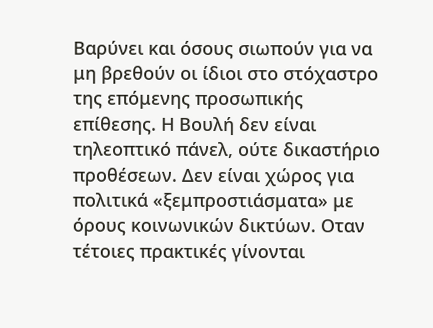Βαρύνει και όσους σιωπούν για να μη βρεθούν οι ίδιοι στο στόχαστρο της επόμενης προσωπικής επίθεσης. Η Βουλή δεν είναι τηλεοπτικό πάνελ, ούτε δικαστήριο προθέσεων. Δεν είναι χώρος για πολιτικά «ξεμπροστιάσματα» με όρους κοινωνικών δικτύων. Οταν τέτοιες πρακτικές γίνονται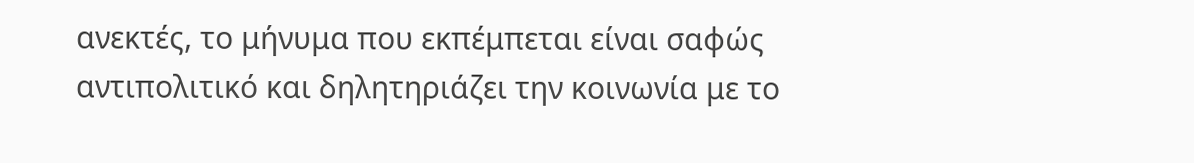ανεκτές, το μήνυμα που εκπέμπεται είναι σαφώς αντιπολιτικό και δηλητηριάζει την κοινωνία με το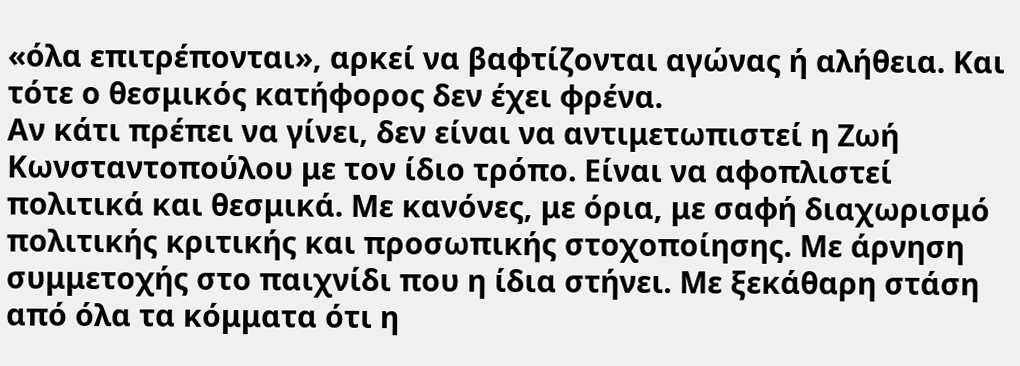«όλα επιτρέπονται», αρκεί να βαφτίζονται αγώνας ή αλήθεια. Και τότε ο θεσμικός κατήφορος δεν έχει φρένα.
Αν κάτι πρέπει να γίνει, δεν είναι να αντιμετωπιστεί η Ζωή Κωνσταντοπούλου με τον ίδιο τρόπο. Είναι να αφοπλιστεί πολιτικά και θεσμικά. Με κανόνες, με όρια, με σαφή διαχωρισμό πολιτικής κριτικής και προσωπικής στοχοποίησης. Με άρνηση συμμετοχής στο παιχνίδι που η ίδια στήνει. Με ξεκάθαρη στάση από όλα τα κόμματα ότι η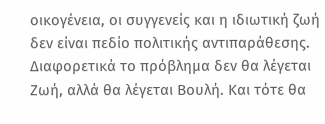οικογένεια, οι συγγενείς και η ιδιωτική ζωή δεν είναι πεδίο πολιτικής αντιπαράθεσης. Διαφορετικά το πρόβλημα δεν θα λέγεται Ζωή, αλλά θα λέγεται Βουλή. Και τότε θα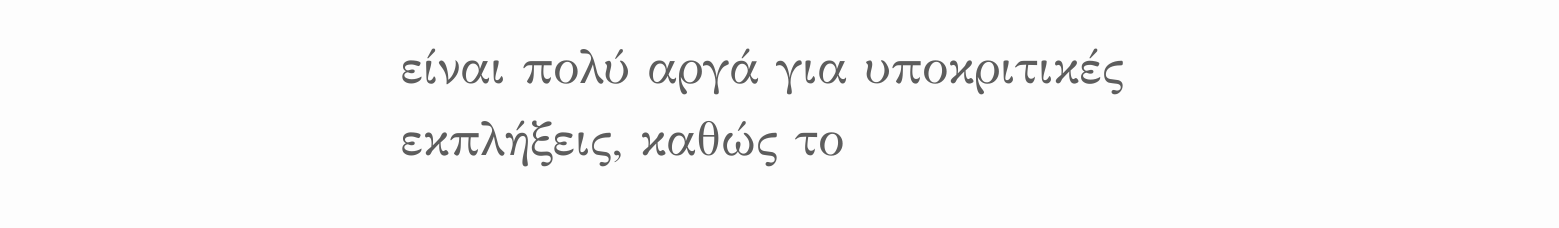είναι πολύ αργά για υποκριτικές εκπλήξεις, καθώς το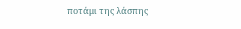ποτάμι της λάσπης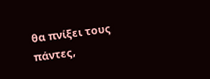θα πνίξει τους πάντες,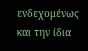ενδεχομένως και την ίδια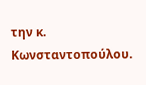την κ. Κωνσταντοπούλου.